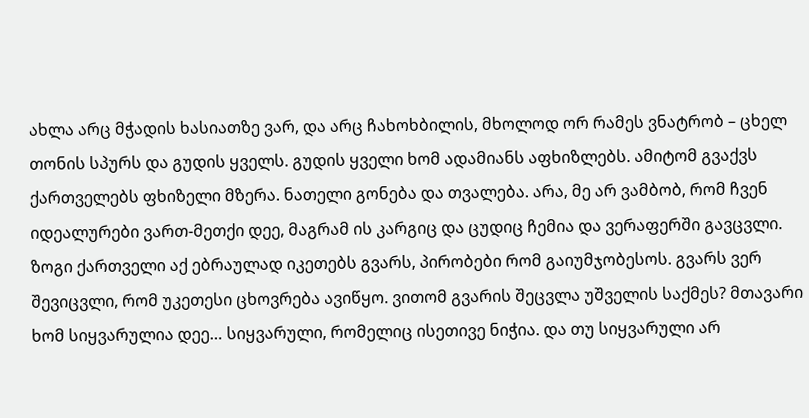ახლა არც მჭადის ხასიათზე ვარ, და არც ჩახოხბილის, მხოლოდ ორ რამეს ვნატრობ – ცხელ თონის სპურს და გუდის ყველს. გუდის ყველი ხომ ადამიანს აფხიზლებს. ამიტომ გვაქვს ქართველებს ფხიზელი მზერა. ნათელი გონება და თვალება. არა, მე არ ვამბობ, რომ ჩვენ იდეალურები ვართ-მეთქი დეე, მაგრამ ის კარგიც და ცუდიც ჩემია და ვერაფერში გავცვლი. ზოგი ქართველი აქ ებრაულად იკეთებს გვარს, პირობები რომ გაიუმჯობესოს. გვარს ვერ შევიცვლი, რომ უკეთესი ცხოვრება ავიწყო. ვითომ გვარის შეცვლა უშველის საქმეს? მთავარი ხომ სიყვარულია დეე… სიყვარული, რომელიც ისეთივე ნიჭია. და თუ სიყვარული არ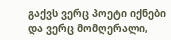გაქვს ვერც პოეტი იქნები და ვერც მომღერალი,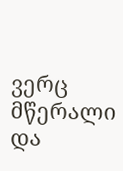ვერც მწერალი და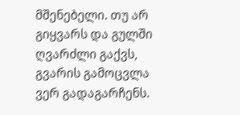მშენებელი. თუ არ გიყვარს და გულში ღვარძლი გაქვს, გვარის გამოცვლა ვერ გადაგარჩენს.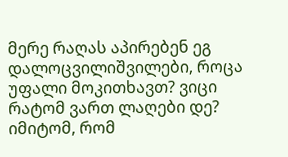მერე რაღას აპირებენ ეგ დალოცვილიშვილები, როცა უფალი მოკითხავთ? ვიცი რატომ ვართ ლაღები დე? იმიტომ, რომ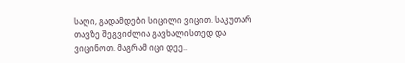საღი, გადამდები სიცილი ვიცით. საკუთარ თავზე შეგვიძლია გავხალისთედ და ვიცინოთ. მაგრამ იცი დეე..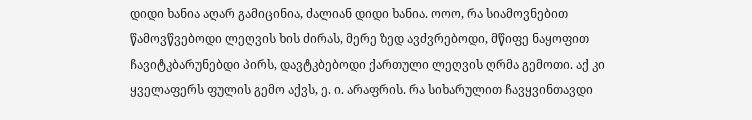დიდი ხანია აღარ გამიცინია, ძალიან დიდი ხანია. ოოო, რა სიამოვნებით წამოვწვებოდი ლეღვის ხის ძირას, მერე ზედ ავძვრებოდი, მწიფე ნაყოფით ჩავიტკბარუნებდი პირს, დავტკბებოდი ქართული ლეღვის ღრმა გემოთი. აქ კი ყველაფერს ფულის გემო აქვს, ე. ი. არაფრის. რა სიხარულით ჩავყვინთავდი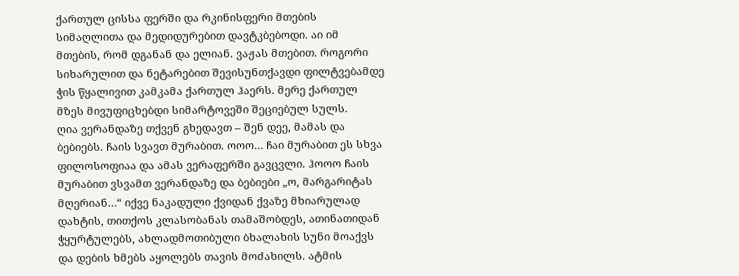ქართულ ცისსა ფერში და რკინისფერი მთების სიმაღლითა და მედიდურებით დავტკბებოდი. აი იმ მთების, რომ დგანან და ელიან. ვაჟას მთებით. როგორი სიხარულით და ნეტარებით შევისუნთქავდი ფილტვებამდე ჭის წყალივით კამკამა ქართულ ჰაერს. მერე ქართულ მზეს მივუფიცხებდი სიმარტოვეში შეციებულ სულს.
ღია ვერანდაზე თქვენ გხედავთ – შენ დეე, მამას და ბებიებს. ჩაის სვავთ მურაბით. ოოო… ჩაი მურაბით ეს სხვა ფილოსოფიაა და ამას ვერაფერში გავცვლი. ჰოოო ჩაის მურაბით ვსვამთ ვერანდაზე და ბებიები „ო, მარგარიტას მღერიან…“ იქვე ნაკადული ქვიდან ქვაზე მხიარულად დახტის, თითქოს კლასობანას თამაშობდეს, ათინათიდან ჭყურტულებს, ახლადმოთიბული ბხალახის სუნი მოაქვს და დების ხმებს აყოლებს თავის მოძახილს. ატმის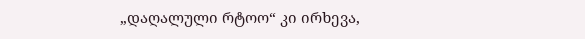„დაღალული რტოო“ კი ირხევა,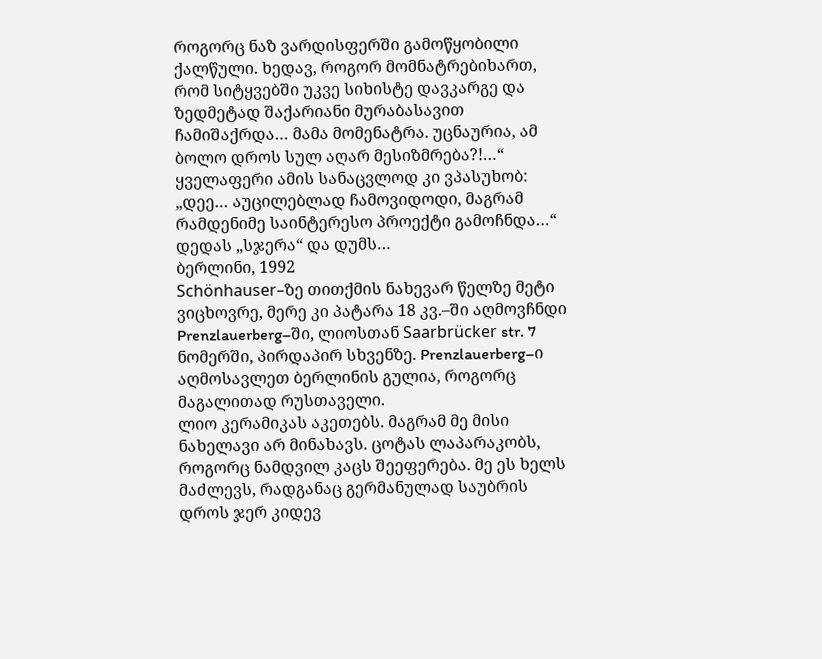როგორც ნაზ ვარდისფერში გამოწყობილი ქალწული. ხედავ, როგორ მომნატრებიხართ, რომ სიტყვებში უკვე სიხისტე დავკარგე და ზედმეტად შაქარიანი მურაბასავით ჩამიშაქრდა… მამა მომენატრა. უცნაურია, ამ ბოლო დროს სულ აღარ მესიზმრება?!…“ ყველაფერი ამის სანაცვლოდ კი ვპასუხობ: „დეე… აუცილებლად ჩამოვიდოდი, მაგრამ რამდენიმე საინტერესო პროექტი გამოჩნდა…“
დედას „სჯერა“ და დუმს…
ბერლინი, 1992
Schönhauser–ზე თითქმის ნახევარ წელზე მეტი ვიცხოვრე, მერე კი პატარა 18 კვ.–ში აღმოვჩნდი Prenzlauerberg–ში, ლიოსთან Saarbrücker str. 7 ნომერში, პირდაპირ სხვენზე. Prenzlauerberg–ი აღმოსავლეთ ბერლინის გულია, როგორც მაგალითად რუსთაველი.
ლიო კერამიკას აკეთებს. მაგრამ მე მისი ნახელავი არ მინახავს. ცოტას ლაპარაკობს, როგორც ნამდვილ კაცს შეეფერება. მე ეს ხელს მაძლევს, რადგანაც გერმანულად საუბრის დროს ჯერ კიდევ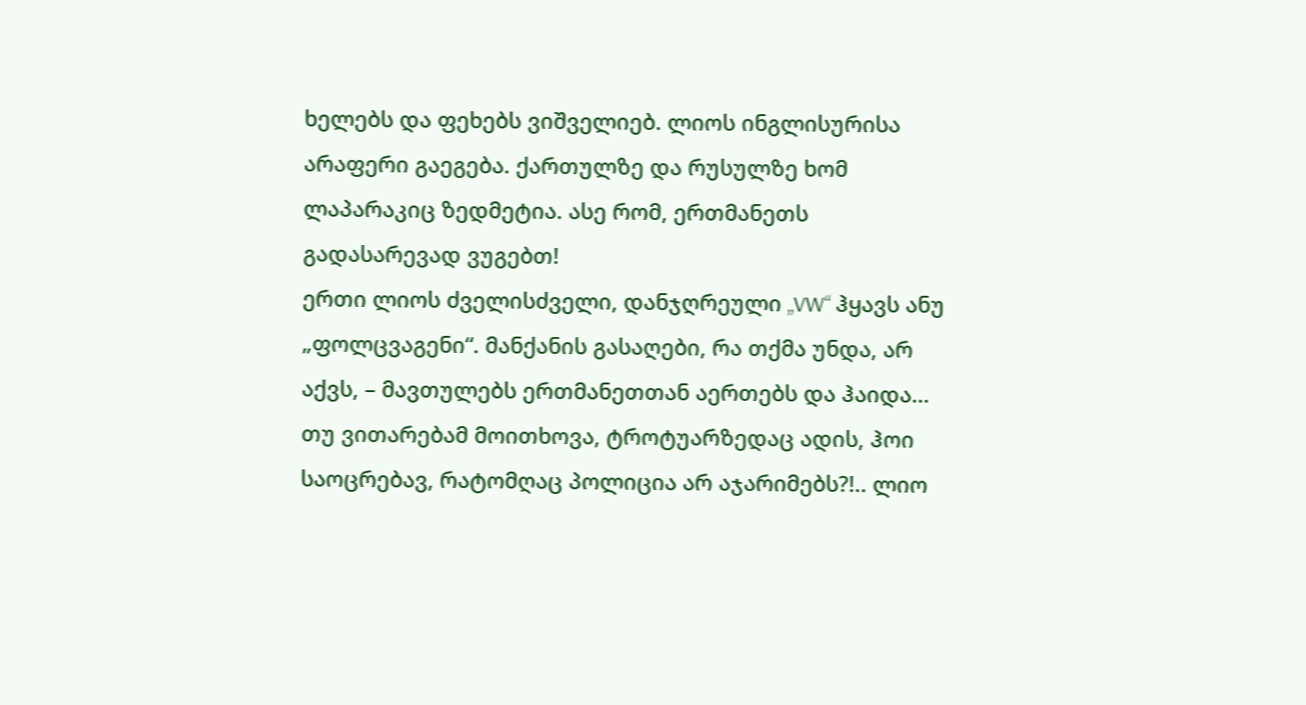ხელებს და ფეხებს ვიშველიებ. ლიოს ინგლისურისა არაფერი გაეგება. ქართულზე და რუსულზე ხომ ლაპარაკიც ზედმეტია. ასე რომ, ერთმანეთს გადასარევად ვუგებთ!
ერთი ლიოს ძველისძველი, დანჯღრეული „VW“ ჰყავს ანუ „ფოლცვაგენი“. მანქანის გასაღები, რა თქმა უნდა, არ აქვს, – მავთულებს ერთმანეთთან აერთებს და ჰაიდა… თუ ვითარებამ მოითხოვა, ტროტუარზედაც ადის, ჰოი საოცრებავ, რატომღაც პოლიცია არ აჯარიმებს?!.. ლიო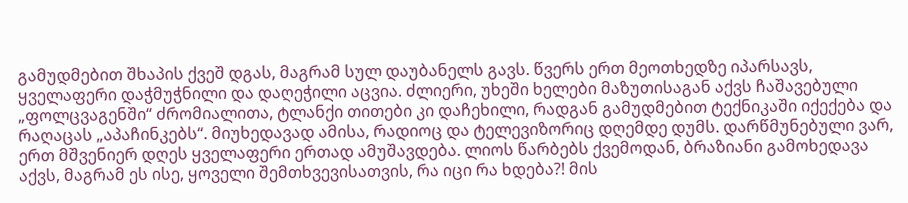გამუდმებით შხაპის ქვეშ დგას, მაგრამ სულ დაუბანელს გავს. წვერს ერთ მეოთხედზე იპარსავს, ყველაფერი დაჭმუჭნილი და დაღეჭილი აცვია. ძლიერი, უხეში ხელები მაზუთისაგან აქვს ჩაშავებული „ფოლცვაგენში“ ძრომიალითა, ტლანქი თითები კი დაჩეხილი, რადგან გამუდმებით ტექნიკაში იქექება და რაღაცას „აპაჩინკებს“. მიუხედავად ამისა, რადიოც და ტელევიზორიც დღემდე დუმს. დარწმუნებული ვარ, ერთ მშვენიერ დღეს ყველაფერი ერთად ამუშავდება. ლიოს წარბებს ქვემოდან, ბრაზიანი გამოხედავა აქვს, მაგრამ ეს ისე, ყოველი შემთხვევისათვის, რა იცი რა ხდება?! მის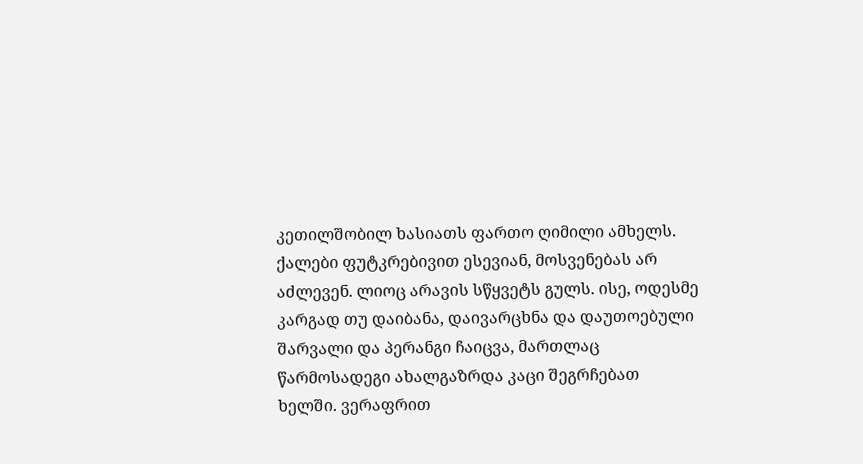კეთილშობილ ხასიათს ფართო ღიმილი ამხელს. ქალები ფუტკრებივით ესევიან, მოსვენებას არ აძლევენ. ლიოც არავის სწყვეტს გულს. ისე, ოდესმე კარგად თუ დაიბანა, დაივარცხნა და დაუთოებული შარვალი და პერანგი ჩაიცვა, მართლაც წარმოსადეგი ახალგაზრდა კაცი შეგრჩებათ ხელში. ვერაფრით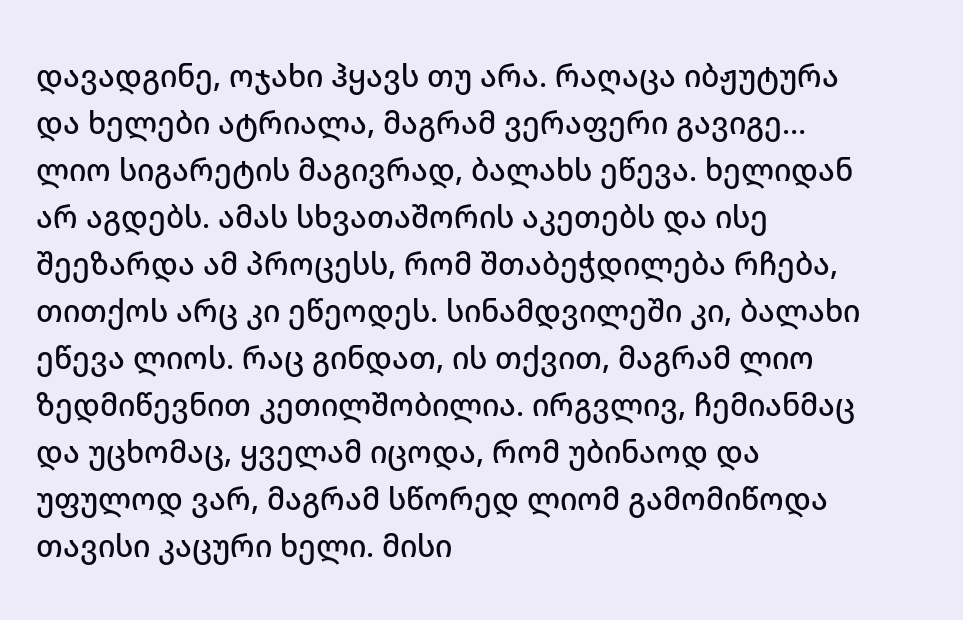დავადგინე, ოჯახი ჰყავს თუ არა. რაღაცა იბჟუტურა და ხელები ატრიალა, მაგრამ ვერაფერი გავიგე…
ლიო სიგარეტის მაგივრად, ბალახს ეწევა. ხელიდან არ აგდებს. ამას სხვათაშორის აკეთებს და ისე შეეზარდა ამ პროცესს, რომ შთაბეჭდილება რჩება, თითქოს არც კი ეწეოდეს. სინამდვილეში კი, ბალახი ეწევა ლიოს. რაც გინდათ, ის თქვით, მაგრამ ლიო ზედმიწევნით კეთილშობილია. ირგვლივ, ჩემიანმაც და უცხომაც, ყველამ იცოდა, რომ უბინაოდ და უფულოდ ვარ, მაგრამ სწორედ ლიომ გამომიწოდა თავისი კაცური ხელი. მისი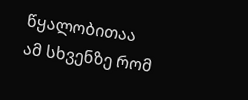წყალობითაა ამ სხვენზე რომ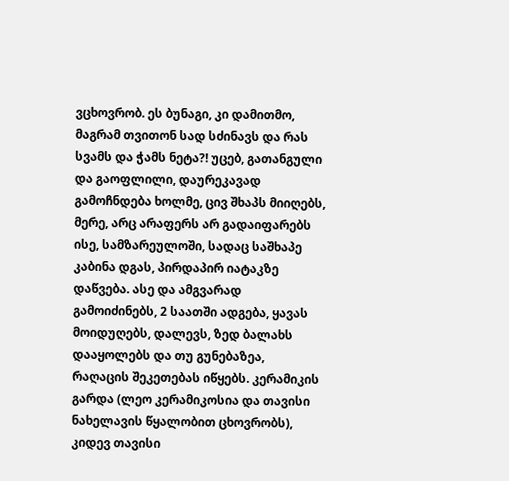ვცხოვრობ. ეს ბუნაგი, კი დამითმო, მაგრამ თვითონ სად სძინავს და რას სვამს და ჭამს ნეტა?! უცებ, გათანგული და გაოფლილი, დაურეკავად გამოჩნდება ხოლმე, ცივ შხაპს მიიღებს, მერე, არც არაფერს არ გადაიფარებს ისე, სამზარეულოში, სადაც საშხაპე კაბინა დგას, პირდაპირ იატაკზე დაწვება. ასე და ამგვარად გამოიძინებს, 2 საათში ადგება, ყავას მოიდუღებს, დალევს, ზედ ბალახს დააყოლებს და თუ გუნებაზეა, რაღაცის შეკეთებას იწყებს. კერამიკის გარდა (ლეო კერამიკოსია და თავისი ნახელავის წყალობით ცხოვრობს), კიდევ თავისი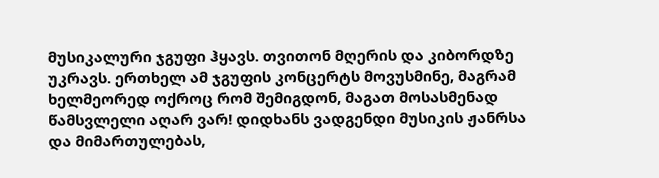მუსიკალური ჯგუფი ჰყავს. თვითონ მღერის და კიბორდზე უკრავს. ერთხელ ამ ჯგუფის კონცერტს მოვუსმინე, მაგრამ ხელმეორედ ოქროც რომ შემიგდონ, მაგათ მოსასმენად წამსვლელი აღარ ვარ! დიდხანს ვადგენდი მუსიკის ჟანრსა და მიმართულებას,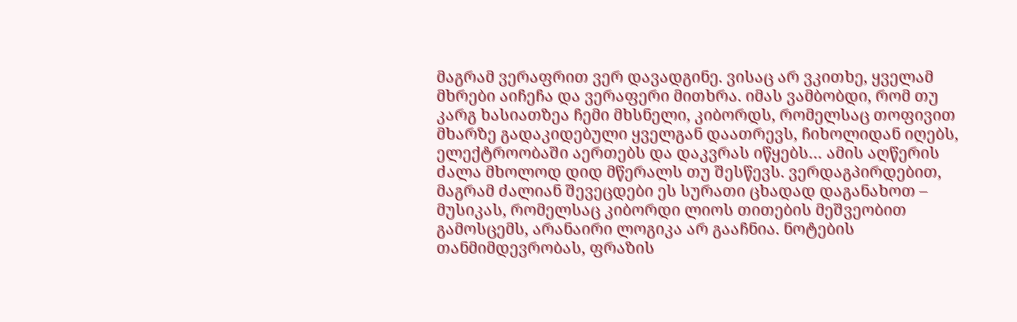მაგრამ ვერაფრით ვერ დავადგინე. ვისაც არ ვკითხე, ყველამ მხრები აიჩეჩა და ვერაფერი მითხრა. იმას ვამბობდი, რომ თუ კარგ ხასიათზეა ჩემი მხსნელი, კიბორდს, რომელსაც თოფივით მხარზე გადაკიდებული ყველგან დაათრევს, ჩიხოლიდან იღებს, ელექტროობაში აერთებს და დაკვრას იწყებს… ამის აღწერის ძალა მხოლოდ დიდ მწერალს თუ შესწევს. ვერდაგპირდებით, მაგრამ ძალიან შევეცდები ეს სურათი ცხადად დაგანახოთ – მუსიკას, რომელსაც კიბორდი ლიოს თითების მეშვეობით გამოსცემს, არანაირი ლოგიკა არ გააჩნია. ნოტების თანმიმდევრობას, ფრაზის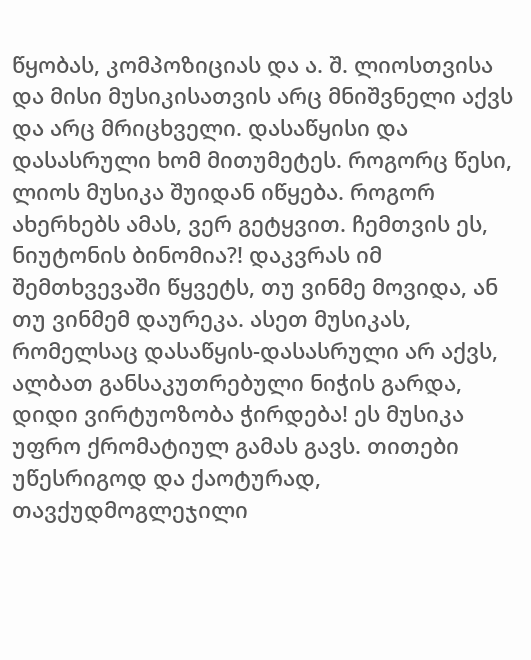წყობას, კომპოზიციას და ა. შ. ლიოსთვისა და მისი მუსიკისათვის არც მნიშვნელი აქვს და არც მრიცხველი. დასაწყისი და დასასრული ხომ მითუმეტეს. როგორც წესი, ლიოს მუსიკა შუიდან იწყება. როგორ ახერხებს ამას, ვერ გეტყვით. ჩემთვის ეს, ნიუტონის ბინომია?! დაკვრას იმ შემთხვევაში წყვეტს, თუ ვინმე მოვიდა, ან თუ ვინმემ დაურეკა. ასეთ მუსიკას, რომელსაც დასაწყის-დასასრული არ აქვს, ალბათ განსაკუთრებული ნიჭის გარდა, დიდი ვირტუოზობა ჭირდება! ეს მუსიკა უფრო ქრომატიულ გამას გავს. თითები უწესრიგოდ და ქაოტურად, თავქუდმოგლეჯილი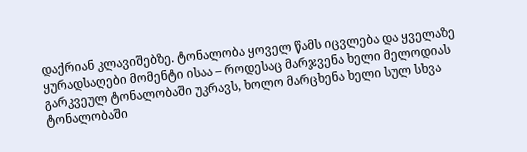დაქრიან კლავიშებზე. ტონალობა ყოველ წამს იცვლება და ყველაზე ყურადსაღები მომენტი ისაა – როდესაც მარჯვენა ხელი მელოდიას გარკვეულ ტონალობაში უკრავს, ხოლო მარცხენა ხელი სულ სხვა ტონალობაში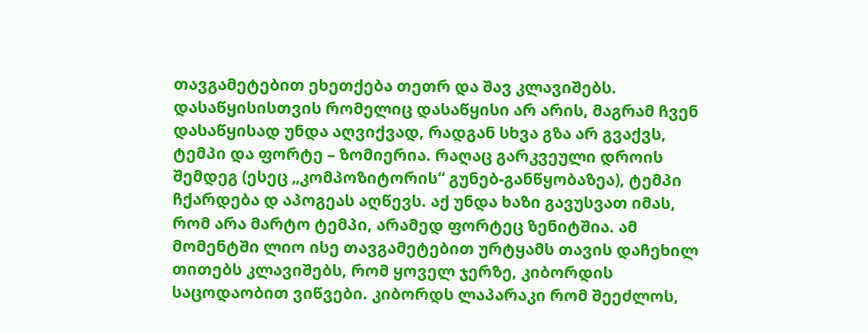თავგამეტებით ეხეთქება თეთრ და შავ კლავიშებს. დასაწყისისთვის რომელიც დასაწყისი არ არის, მაგრამ ჩვენ დასაწყისად უნდა აღვიქვად, რადგან სხვა გზა არ გვაქვს, ტემპი და ფორტე – ზომიერია. რაღაც გარკვეული დროის შემდეგ (ესეც „კომპოზიტორის“ გუნებ-განწყობაზეა), ტემპი ჩქარდება დ აპოგეას აღწევს. აქ უნდა ხაზი გავუსვათ იმას, რომ არა მარტო ტემპი, არამედ ფორტეც ზენიტშია. ამ მომენტში ლიო ისე თავგამეტებით ურტყამს თავის დაჩეხილ თითებს კლავიშებს, რომ ყოველ ჯერზე, კიბორდის საცოდაობით ვიწვები. კიბორდს ლაპარაკი რომ შეეძლოს,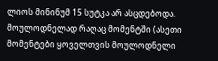ლიოს მინინუმ 15 სუტკა არ ასცდებოდა. მოულოდნელად რაღაც მომენტში (ასეთი მომენტები ყოველთვის მოულოდნელი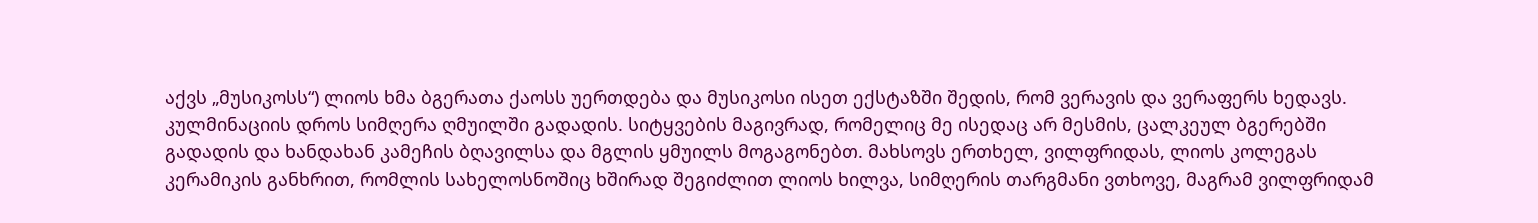აქვს „მუსიკოსს“) ლიოს ხმა ბგერათა ქაოსს უერთდება და მუსიკოსი ისეთ ექსტაზში შედის, რომ ვერავის და ვერაფერს ხედავს. კულმინაციის დროს სიმღერა ღმუილში გადადის. სიტყვების მაგივრად, რომელიც მე ისედაც არ მესმის, ცალკეულ ბგერებში გადადის და ხანდახან კამეჩის ბღავილსა და მგლის ყმუილს მოგაგონებთ. მახსოვს ერთხელ, ვილფრიდას, ლიოს კოლეგას კერამიკის განხრით, რომლის სახელოსნოშიც ხშირად შეგიძლით ლიოს ხილვა, სიმღერის თარგმანი ვთხოვე, მაგრამ ვილფრიდამ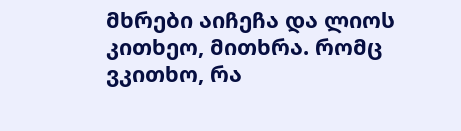მხრები აიჩეჩა და ლიოს კითხეო, მითხრა. რომც ვკითხო, რა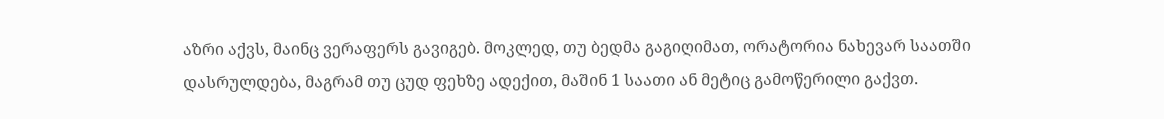აზრი აქვს, მაინც ვერაფერს გავიგებ. მოკლედ, თუ ბედმა გაგიღიმათ, ორატორია ნახევარ საათში დასრულდება, მაგრამ თუ ცუდ ფეხზე ადექით, მაშინ 1 საათი ან მეტიც გამოწერილი გაქვთ.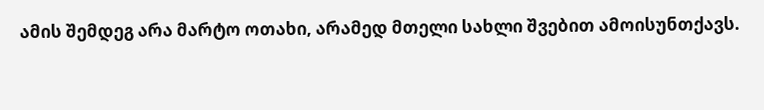ამის შემდეგ არა მარტო ოთახი, არამედ მთელი სახლი შვებით ამოისუნთქავს.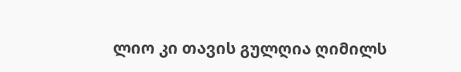ლიო კი თავის გულღია ღიმილს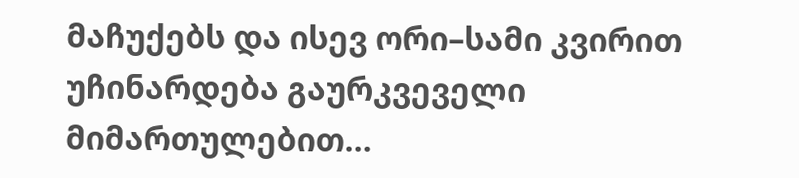მაჩუქებს და ისევ ორი–სამი კვირით უჩინარდება გაურკვეველი მიმართულებით…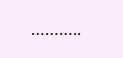………..